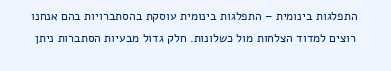התפלגות בינומית – התפלגות בינומית עוסקת בהסתברויות בהם אנחנו רוצים למדוד הצלחות מול כשלונות. חלק גדול מבעיות הסתברות ניתן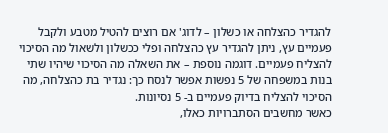להגדיר כהצלחה או כשלון – לדוג' אם רוצים להטיל מטבע ולקבל פעמיים עץ, ניתן להגדיר עץ כהצלחה ופלי ככשלון ולשאול מה הסיכוי להצליח פעמיים. דוגמה נוספת – את השאלה מה הסיכוי שיהיו שתי בנות במשפחה של 5 נפשות אפשר לנסח כך: נגדיר בת כהצלחה, מה הסיכוי להצליח בדיוק פעמיים ב- 5 נסיונות.
כאשר מחשבים הסתברויות כאלו,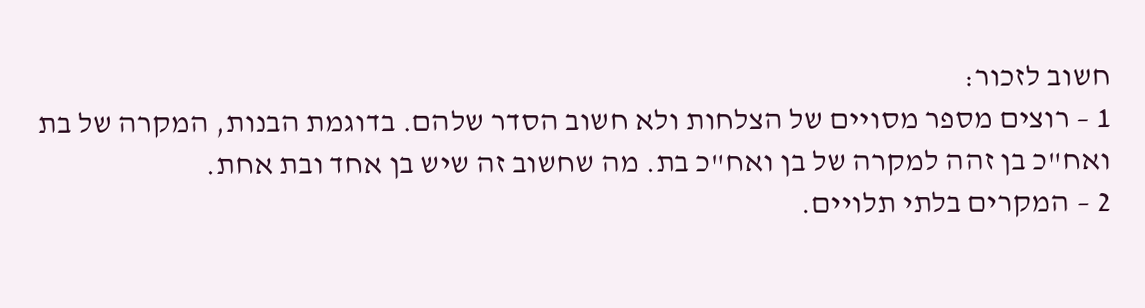חשוב לזכור:
1 – רוצים מספר מסויים של הצלחות ולא חשוב הסדר שלהם. בדוגמת הבנות, המקרה של בת ואח"כ בן זהה למקרה של בן ואח"כ בת. מה שחשוב זה שיש בן אחד ובת אחת.
2 – המקרים בלתי תלויים.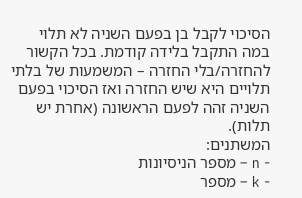הסיכוי לקבל בן בפעם השניה לא תלוי במה התקבל בלידה קודמת. בכל הקשור להחזרה/בלי החזרה – המשמעות של בלתי תלויים היא שיש החזרה ואז הסיכוי בפעם השניה זהה לפעם הראשונה (אחרת יש תלות).
המשתנים:
- n – מספר הניסיונות
- k – מספר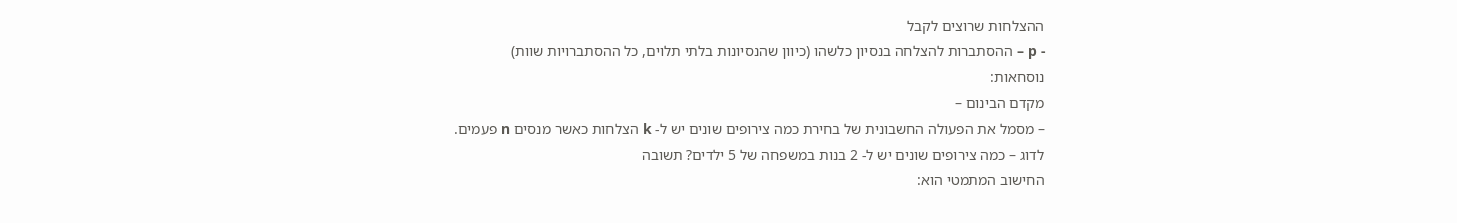ההצלחות שרוצים לקבל
- p – ההסתברות להצלחה בנסיון כלשהו (כיוון שהנסיונות בלתי תלוים, כל ההסתברויות שוות)
נוסחאות:
מקדם הבינום –
– מסמל את הפעולה החשבונית של בחירת כמה צירופים שונים יש ל- k הצלחות כאשר מנסים n פעמים.
לדוג – כמה צירופים שונים יש ל- 2 בנות במשפחה של 5 ילדים? תשובה
החישוב המתמטי הוא: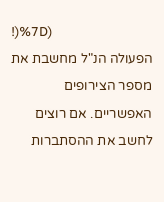!)%7D)
הפעולה הנ"ל מחשבת את מספר הצירופים האפשריים. אם רוצים לחשב את ההסתברות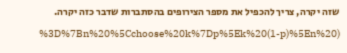שזה יקרה, צריך להכפיל את מספר הצירופים בהסתברות שדבר כזה יקרה.
%3D%7Bn%20%5Cchoose%20k%7Dp%5Ek%20(1-p)%5En%20)